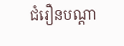ជំរឿនបណ្ដា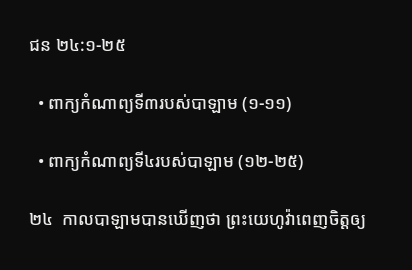ជន ២៤:១-២៥

  • ពាក្យកំណាព្យទី៣របស់បាឡាម (១-១១)

  • ពាក្យកំណាព្យទី៤របស់បាឡាម (១២-២៥)

២៤  កាលបាឡាមបានឃើញថា ព្រះយេហូវ៉ាពេញចិត្តឲ្យ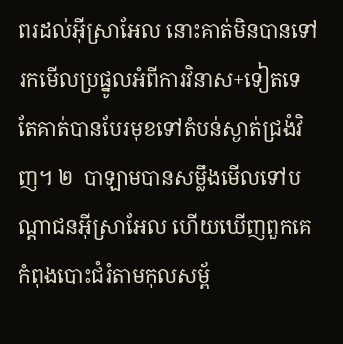ពរដល់អ៊ីស្រាអែល នោះគាត់មិនបានទៅរកមើលប្រផ្នូលអំពីការវិនាស+ទៀតទេ តែគាត់បានបែរមុខទៅតំបន់ស្ងាត់ជ្រងំវិញ។ ២  បាឡាមបានសម្លឹងមើលទៅបណ្ដាជនអ៊ីស្រាអែល ហើយឃើញពួកគេកំពុងបោះជំរំតាមកុលសម្ព័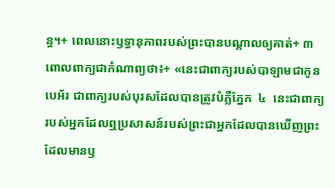ន្ធ។+ ពេលនោះឫទ្ធានុភាពរបស់ព្រះបានបណ្ដាលឲ្យគាត់+ ៣  ពោលពាក្យជាកំណាព្យថា៖+ «នេះជាពាក្យរបស់បាឡាមជាកូនបេអ័រ ជាពាក្យរបស់បុរសដែលបានត្រូវបំភ្លឺភ្នែក  ៤  នេះជាពាក្យរបស់អ្នកដែលឮប្រសាសន៍របស់ព្រះជាអ្នកដែលបានឃើញព្រះដែលមានឫ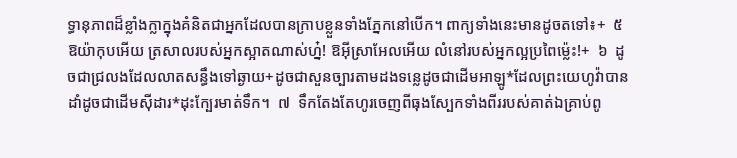ទ្ធានុភាពដ៏ខ្លាំងក្លាក្នុងគំនិតជាអ្នកដែលបានក្រាបខ្លួនទាំងភ្នែកនៅបើក។ ពាក្យទាំងនេះមានដូចតទៅ៖+  ៥  ឱយ៉ាកុបអើយ ត្រសាលរបស់អ្នកស្អាតណាស់ហ្ន៎! ឱអ៊ីស្រាអែលអើយ លំនៅរបស់អ្នកល្អប្រពៃម្ល៉េះ!+  ៦  ដូចជាជ្រលងដែលលាតសន្ធឹងទៅឆ្ងាយ+ដូចជាសួនច្បារតាមដងទន្លេដូចជាដើមអាឡូ*ដែលព្រះយេហូវ៉ាបានដាំដូចជាដើមស៊ីដារ*ដុះក្បែរមាត់ទឹក។  ៧  ទឹកតែងតែហូរចេញពីធុងស្បែកទាំងពីររបស់គាត់ឯគ្រាប់ពូ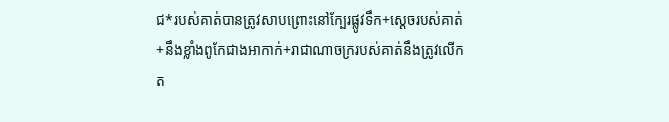ជ*របស់គាត់បានត្រូវសាបព្រោះនៅក្បែរផ្លូវទឹក+ស្ដេចរបស់គាត់+នឹងខ្លាំងពូកែជាងអាកាក់+រាជាណាចក្ររបស់គាត់នឹងត្រូវលើកត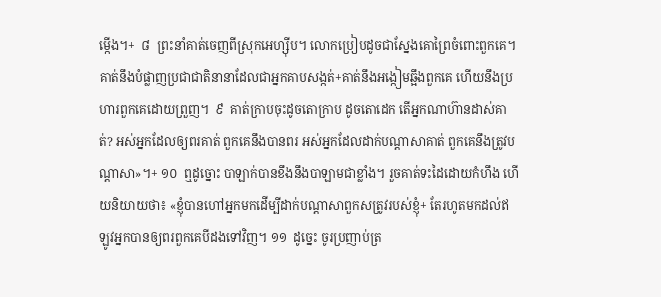ម្កើង។+  ៨  ព្រះនាំគាត់ចេញពីស្រុកអេហ្ស៊ីប។ លោកប្រៀបដូចជាស្នែងគោព្រៃចំពោះពួកគេ។ គាត់នឹងបំផ្លាញប្រជាជាតិនានាដែលជាអ្នកគាបសង្កត់+គាត់នឹងអង្កៀមឆ្អឹងពួកគេ ហើយនឹងប្រហារពួកគេដោយព្រួញ។  ៩  គាត់ក្រាបចុះដូចតោក្រាប ដូចតោដេក តើអ្នកណាហ៊ានដាស់គាត់? អស់អ្នកដែលឲ្យពរគាត់ ពួកគេនឹងបានពរ អស់អ្នកដែលដាក់បណ្ដាសាគាត់ ពួកគេនឹងត្រូវបណ្ដាសា»។+ ១០  ឮដូច្នោះ បាឡាក់បានខឹងនឹងបាឡាមជាខ្លាំង។ រួចគាត់ទះដៃដោយកំហឹង ហើយនិយាយថា៖ «ខ្ញុំបានហៅអ្នកមកដើម្បីដាក់បណ្ដាសាពួកសត្រូវរបស់ខ្ញុំ+ តែរហូតមកដល់ឥឡូវអ្នកបានឲ្យពរពួកគេបីដងទៅវិញ។ ១១  ដូច្នេះ ចូរប្រញាប់ត្រ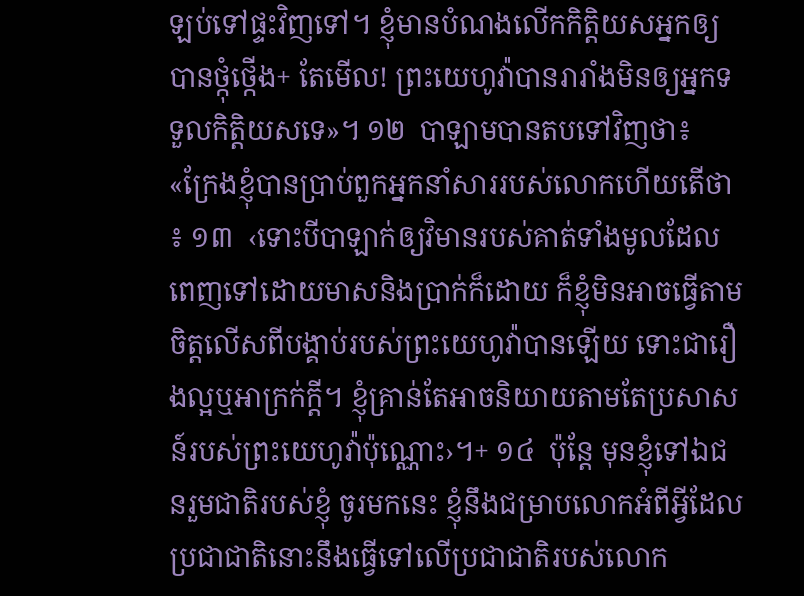ឡប់ទៅផ្ទះវិញទៅ។ ខ្ញុំមានបំណងលើកកិត្តិយសអ្នកឲ្យបានថ្កុំថ្កើង+ តែមើល! ព្រះយេហូវ៉ាបានរារាំងមិនឲ្យអ្នកទទួលកិត្តិយសទេ»។ ១២  បាឡាមបានតបទៅវិញថា៖ «ក្រែងខ្ញុំបានប្រាប់ពួកអ្នកនាំសាររបស់លោកហើយតើថា៖ ១៣  ‹ទោះបីបាឡាក់ឲ្យវិមានរបស់គាត់ទាំងមូលដែលពេញទៅដោយមាសនិងប្រាក់ក៏ដោយ ក៏ខ្ញុំមិនអាចធ្វើតាមចិត្តលើសពីបង្គាប់របស់ព្រះយេហូវ៉ាបានឡើយ ទោះជារឿងល្អឬអាក្រក់ក្ដី។ ខ្ញុំគ្រាន់តែអាចនិយាយតាមតែប្រសាសន៍របស់ព្រះយេហូវ៉ាប៉ុណ្ណោះ›។+ ១៤  ប៉ុន្តែ មុនខ្ញុំទៅឯជនរួមជាតិរបស់ខ្ញុំ ចូរមកនេះ ខ្ញុំនឹងជម្រាបលោកអំពីអ្វីដែលប្រជាជាតិនោះនឹងធ្វើទៅលើប្រជាជាតិរបស់លោក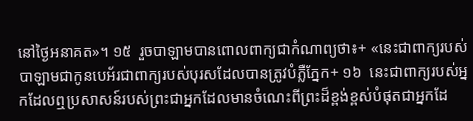នៅថ្ងៃអនាគត»។ ១៥  រួចបាឡាមបានពោលពាក្យជាកំណាព្យថា៖+ «នេះជាពាក្យរបស់បាឡាមជាកូនបេអ័រជាពាក្យរបស់បុរសដែលបានត្រូវបំភ្លឺភ្នែក+ ១៦  នេះជាពាក្យរបស់អ្នកដែលឮប្រសាសន៍របស់ព្រះជាអ្នកដែលមានចំណេះពីព្រះដ៏ខ្ពង់ខ្ពស់បំផុតជាអ្នកដែ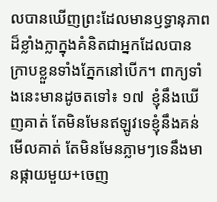លបានឃើញព្រះដែលមានឫទ្ធានុភាពដ៏ខ្លាំងក្លាក្នុងគំនិតជាអ្នកដែលបានក្រាបខ្លួនទាំងភ្នែកនៅបើក។ ពាក្យទាំងនេះមានដូចតទៅ៖ ១៧  ខ្ញុំនឹងឃើញគាត់ តែមិនមែនឥឡូវទេខ្ញុំនឹងគន់មើលគាត់ តែមិនមែនភ្លាមៗទេនឹងមានផ្កាយមួយ+ចេញ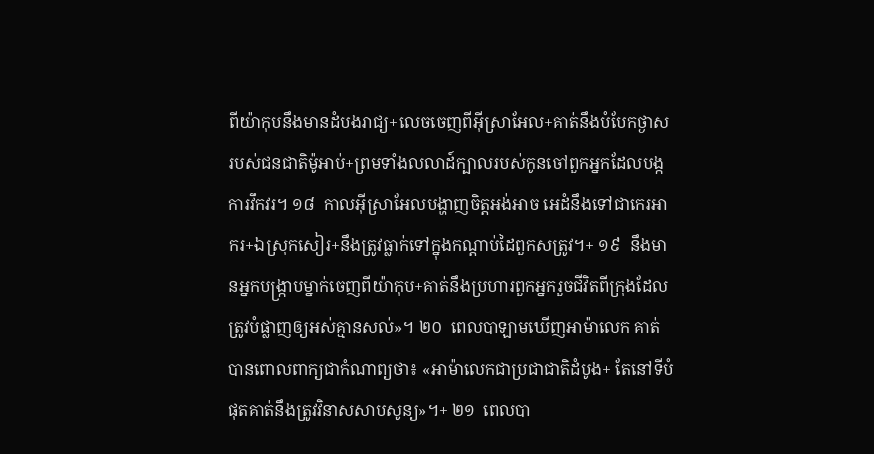ពីយ៉ាកុបនឹងមានដំបងរាជ្យ+លេចចេញពីអ៊ីស្រាអែល+គាត់នឹងបំបែកថ្ងាសរបស់ជនជាតិម៉ូអាប់+ព្រមទាំងលលាដ៍ក្បាលរបស់កូនចៅពួកអ្នកដែលបង្កការវឹកវរ។ ១៨  កាលអ៊ីស្រាអែលបង្ហាញចិត្តអង់អាច អេដំនឹងទៅជាកេរអាករ+ឯស្រុកសៀរ+នឹងត្រូវធ្លាក់ទៅក្នុងកណ្ដាប់ដៃពួកសត្រូវ។+ ១៩  នឹងមានអ្នកបង្ក្រាបម្នាក់ចេញពីយ៉ាកុប+គាត់នឹងប្រហារពួកអ្នករួចជីវិតពីក្រុងដែលត្រូវបំផ្លាញឲ្យអស់គ្មានសល់»។ ២០  ពេលបាឡាមឃើញអាម៉ាលេក គាត់បានពោលពាក្យជាកំណាព្យថា៖ «អាម៉ាលេកជាប្រជាជាតិដំបូង+ តែនៅទីបំផុតគាត់នឹងត្រូវវិនាសសាបសូន្យ»។+ ២១  ពេលបា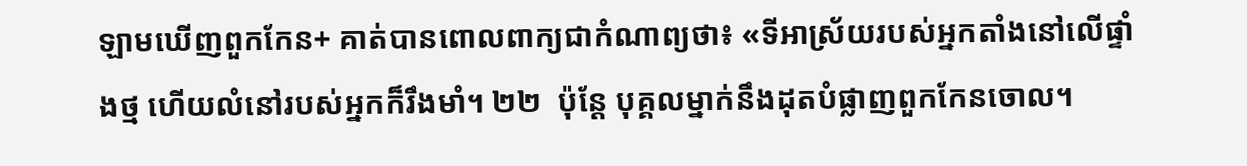ឡាមឃើញពួកកែន+ គាត់បានពោលពាក្យជាកំណាព្យថា៖ «ទីអាស្រ័យរបស់អ្នកតាំងនៅលើផ្ទាំងថ្ម ហើយលំនៅរបស់អ្នកក៏រឹងមាំ។ ២២  ប៉ុន្តែ បុគ្គលម្នាក់នឹងដុតបំផ្លាញពួកកែនចោល។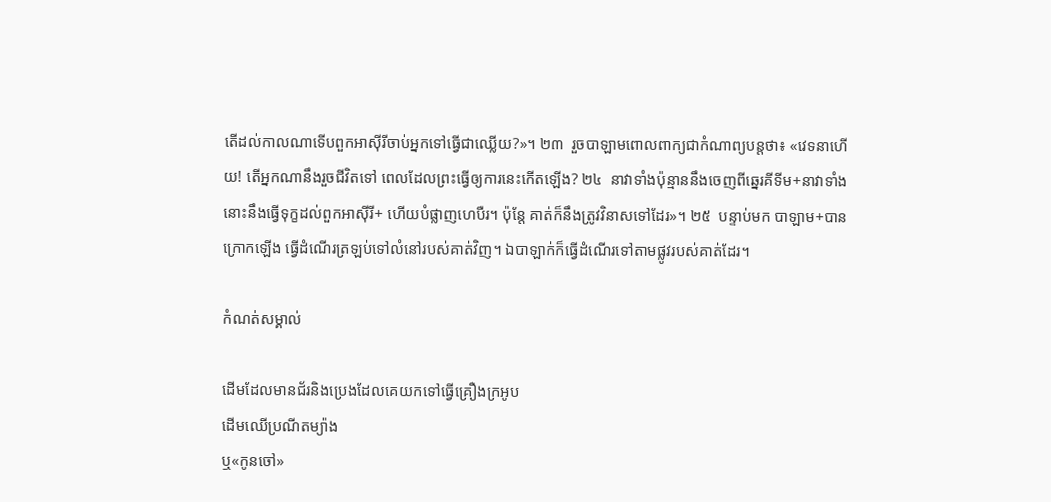តើដល់កាលណាទើបពួកអាស៊ីរីចាប់អ្នកទៅធ្វើជាឈ្លើយ?»។ ២៣  រួចបាឡាមពោលពាក្យជាកំណាព្យបន្តថា៖ «វេទនាហើយ! តើអ្នកណានឹងរួចជីវិតទៅ ពេលដែលព្រះធ្វើឲ្យការនេះកើតឡើង? ២៤  នាវាទាំងប៉ុន្មាននឹងចេញពីឆ្នេរគីទីម+នាវាទាំងនោះនឹងធ្វើទុក្ខដល់ពួកអាស៊ីរី+ ហើយបំផ្លាញហេបឺរ។ ប៉ុន្តែ គាត់ក៏នឹងត្រូវវិនាសទៅដែរ»។ ២៥  បន្ទាប់មក បាឡាម+បានក្រោកឡើង ធ្វើដំណើរត្រឡប់ទៅលំនៅរបស់គាត់វិញ។ ឯបាឡាក់ក៏ធ្វើដំណើរទៅតាមផ្លូវរបស់គាត់ដែរ។

កំណត់សម្គាល់

ដើមដែលមានជ័រនិងប្រេងដែលគេយកទៅធ្វើគ្រឿងក្រអូប
ដើមឈើប្រណីតម្យ៉ាង
ឬ«កូនចៅ»